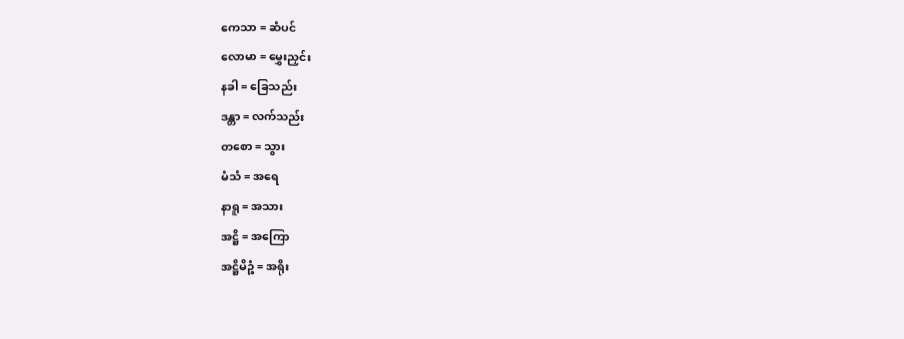ကေသာ = ဆံပင်
လောမာ = မွှေးညှင်း
နခါ = ခြေသည်း
ဒန္တာ = လက်သည်း
တစော = သွား
မံသံ = အရေ
နာရူ = အသား
အဋ္ဌိ = အကြော
အဋ္ဌိမိဉ္စံ = အရိုး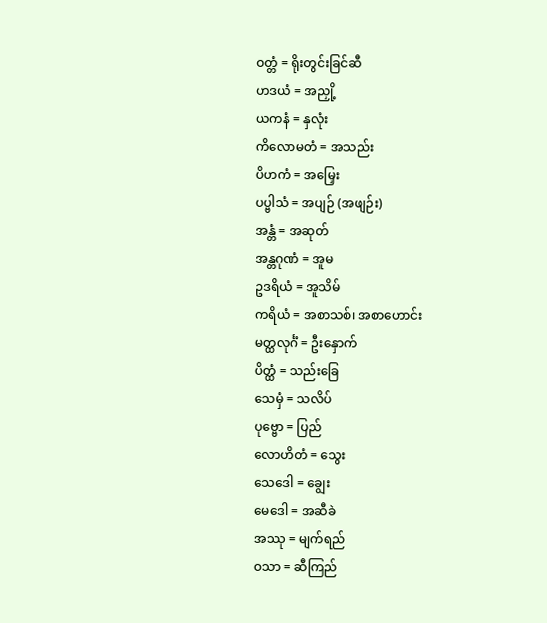ဝတ္တံ = ရိုးတွင်းခြင်ဆီ
ဟဒယံ = အညှို့
ယကနံ = နှလုံး
ကိလောမတံ = အသည်း
ပိဟကံ = အမြှေး
ပပ္ဗါသံ = အပျဉ် (အဖျဉ်း)
အန္တံ = အဆုတ်
အန္တဂုဏံ = အူမ
ဥဒရိယံ = အူသိမ်
ကရိယံ = အစာသစ်၊ အစာဟောင်း
မတ္ထလုင်္ဂံ = ဦးနှောက်
ပိတ္ထံ = သည်းခြေ
သေမှံ = သလိပ်
ပုဗ္ဗော = ပြည်
လောဟိတံ = သွေး
သေဒေါ = ချွေး
မေဒေါ = အဆီခဲ
အဿု = မျက်ရည်
ဝသာ = ဆီကြည်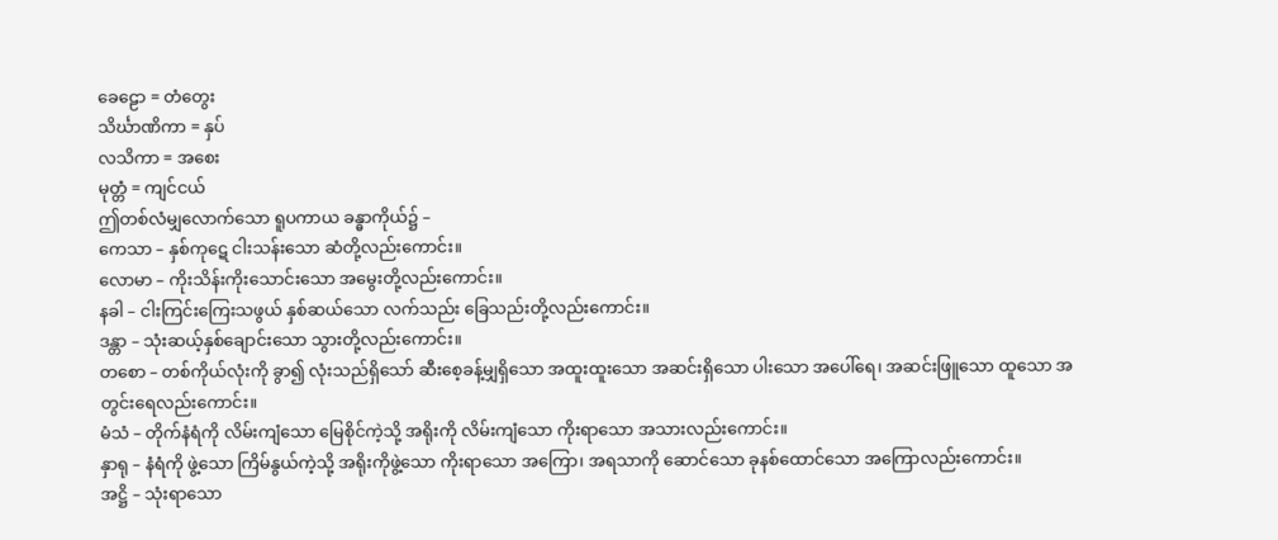ခေဠော = တံတွေး
သိင်္ဃာဏိကာ = နှပ်
လသိကာ = အစေး
မုတ္တံ = ကျင်ငယ်
ဤတစ်လံမျှလောက်သော ရူပကာယ ခန္ဓာကိုယ်၌ –
ကေသာ – နှစ်ကုဋေ ငါးသန်းသော ဆံတို့လည်းကောင်း။
လောမာ – ကိုးသိန်းကိုးသောင်းသော အမွေးတို့လည်းကောင်း။
နခါ – ငါးကြင်းကြေးသဖွယ် နှစ်ဆယ်သော လက်သည်း ခြေသည်းတို့လည်းကောင်း။
ဒန္တာ – သုံးဆယ့်နှစ်ချောင်းသော သွားတို့လည်းကောင်း။
တစော – တစ်ကိုယ်လုံးကို ခွာ၍ လုံးသည်ရှိသော် ဆီးစေ့ခန့်မျှရှိသော အထူးထူးသော အဆင်းရှိသော ပါးသော အပေါ်ရေ၊ အဆင်းဖြူသော ထူသော အတွင်းရေလည်းကောင်း။
မံသံ – တိုက်နံရံကို လိမ်းကျံသော မြေစိုင်ကဲ့သို့ အရိုးကို လိမ်းကျံသော ကိုးရာသော အသားလည်းကောင်း။
နှာရု – နံရံကို ဖွဲ့သော ကြိမ်နွယ်ကဲ့သို့ အရိုးကိုဖွဲ့သော ကိုးရာသော အကြော၊ အရသာကို ဆောင်သော ခုနစ်ထောင်သော အကြောလည်းကောင်း။
အဋ္ဌိ – သုံးရာသော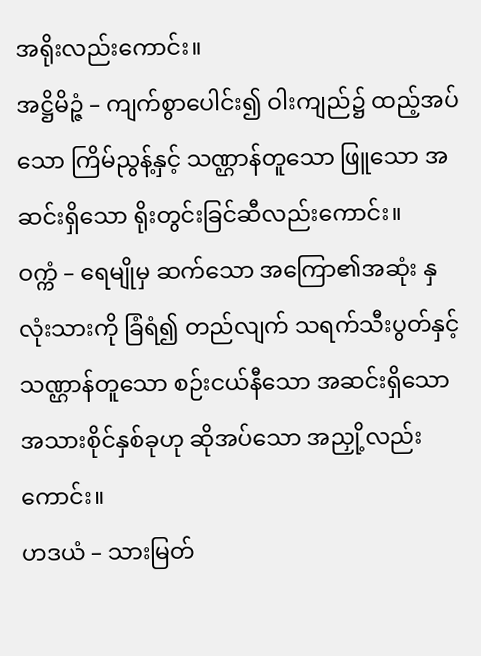အရိုးလည်းကောင်း။
အဋ္ဌိမိဉ္ဇံ – ကျက်စွာပေါင်း၍ ဝါးကျည်၌ ထည့်အပ်သော ကြိမ်ညွန့်နှင့် သဏ္ဌာန်တူသော ဖြူသော အဆင်းရှိသော ရိုးတွင်းခြင်ဆီလည်းကောင်း။
ဝက္ကံ – ရေမျိုမှ ဆက်သော အကြော၏အဆုံး နှလုံးသားကို ခြံရံ၍ တည်လျက် သရက်သီးပွတ်နှင့် သဏ္ဌာန်တူသော စဉ်းငယ်နီသော အဆင်းရှိသော အသားစိုင်နှစ်ခုဟု ဆိုအပ်သော အညှို့လည်းကောင်း။
ဟဒယံ – သားမြတ်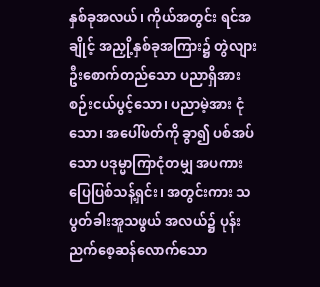နှစ်ခုအလယ်၊ ကိုယ်အတွင်း ရင်အချိုင့် အညှို့နှစ်ခုအကြား၌ တွဲလျား ဦးစောက်တည်သော ပညာရှိအား စဉ်းငယ်ပွင့်သော၊ ပညာမဲ့အား ငုံသော၊ အပေါ်ဖတ်ကို ခွာ၍ ပစ်အပ်သော ပဒုမ္မာကြာငုံတမျှ အပကား ပြေပြစ်သန့်ရှင်း၊ အတွင်းကား သပွတ်ခါးအူသဖွယ် အလယ်၌ ပုန်းညက်စေ့ဆန်လောက်သော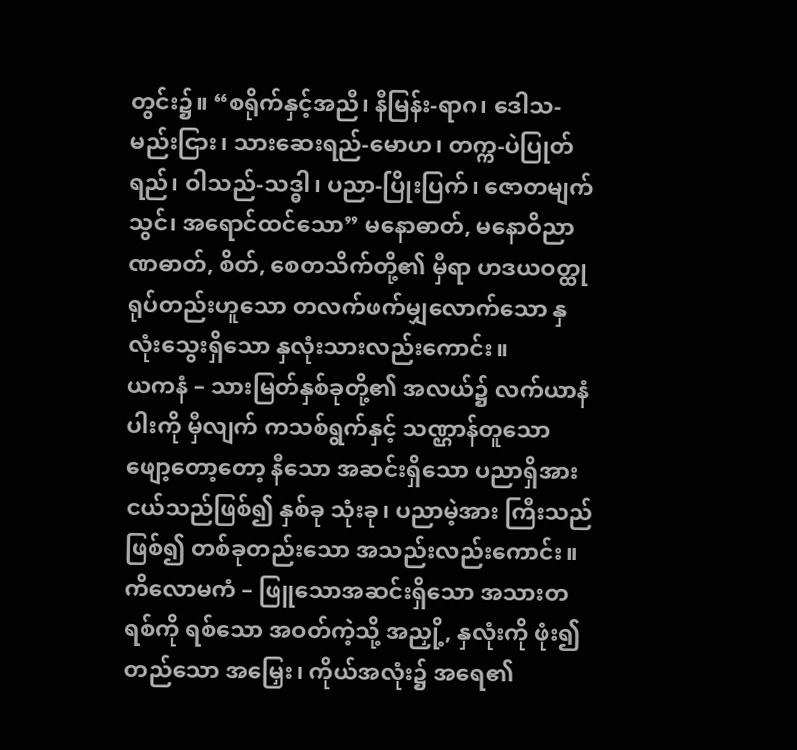တွင်း၌။ “စရိုက်နှင့်အညီ၊ နီမြန်း-ရာဂ၊ ဒေါသ-မည်းငြား၊ သားဆေးရည်-မောဟ၊ တက္က-ပဲပြုတ်ရည်၊ ဝါသည်-သဒ္ဓါ၊ ပညာ-ပြိုးပြက်၊ ဇောတမျက်သွင်၊ အရောင်ထင်သော” မနောဓာတ်, မနောဝိညာဏဓာတ်, စိတ်, စေတသိက်တို့၏ မှီရာ ဟဒယဝတ္ထုရုပ်တည်းဟူသော တလက်ဖက်မျှလောက်သော နှလုံးသွေးရှိသော နှလုံးသားလည်းကောင်း။
ယကနံ – သားမြတ်နှစ်ခုတို့၏ အလယ်၌ လက်ယာနံပါးကို မှီလျက် ကသစ်ရွက်နှင့် သဏ္ဌာန်တူသော ဖျော့တော့တော့ နီသော အဆင်းရှိသော ပညာရှိအား ငယ်သည်ဖြစ်၍ နှစ်ခု သုံးခု၊ ပညာမဲ့အား ကြီးသည်ဖြစ်၍ တစ်ခုတည်းသော အသည်းလည်းကောင်း။
ကိလောမကံ – ဖြူသောအဆင်းရှိသော အသားတရစ်ကို ရစ်သော အဝတ်ကဲ့သို့ အညှို့, နှလုံးကို ဖုံး၍ တည်သော အမြှေး၊ ကိုယ်အလုံး၌ အရေ၏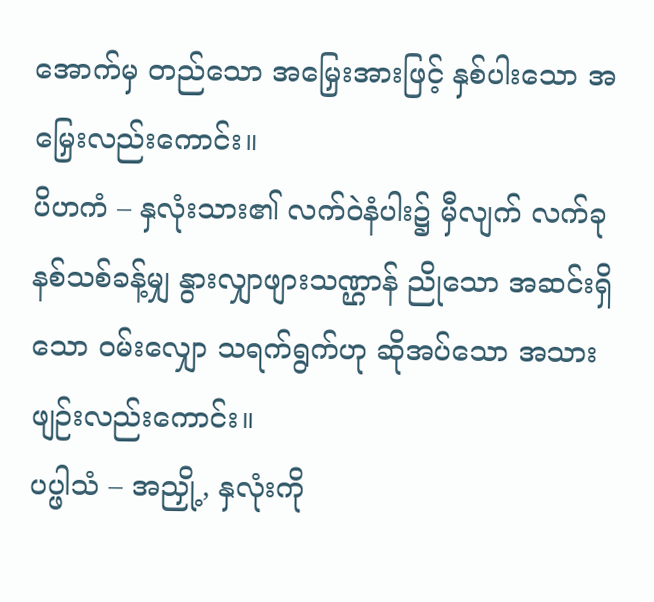အောက်မှ တည်သော အမြှေးအားဖြင့် နှစ်ပါးသော အမြှေးလည်းကောင်း။
ပိဟကံ – နှလုံးသား၏ လက်ဝဲနံပါး၌ မှီလျက် လက်ခုနစ်သစ်ခန့်မျှ နွားလျှာဖျားသဏ္ဌာန် ညိုသော အဆင်းရှိသော ဝမ်းလျှော သရက်ရွက်ဟု ဆိုအပ်သော အသားဖျဉ်းလည်းကောင်း။
ပပ္ဖါသံ – အညှို့, နှလုံးကို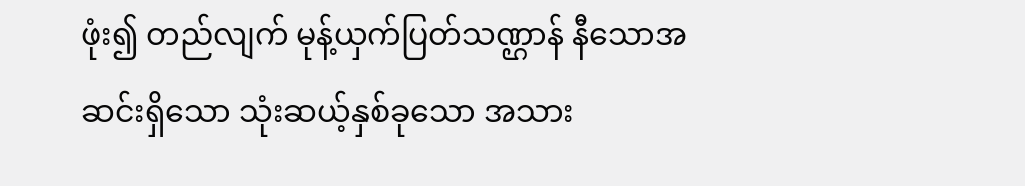ဖုံး၍ တည်လျက် မုန့်ယှက်ပြတ်သဏ္ဌာန် နီသောအဆင်းရှိသော သုံးဆယ့်နှစ်ခုသော အသား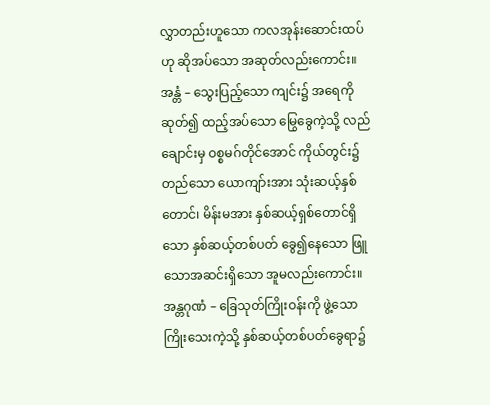လွှာတည်းဟူသော ကလအုန်းဆောင်းထပ်ဟု ဆိုအပ်သော အဆုတ်လည်းကောင်း။
အန္တံ – သွေးပြည့်သော ကျင်း၌ အရေကို ဆုတ်၍ ထည့်အပ်သော မြွေခွေကဲ့သို့ လည်ချောင်းမှ ဝစ္စမဂ်တိုင်အောင် ကိုယ်တွင်း၌ တည်သော ယောကျာ်းအား သုံးဆယ့်နှစ်တောင်၊ မိန်းမအား နှစ်ဆယ့်ရှစ်တောင်ရှိသော နှစ်ဆယ့်တစ်ပတ် ခွေ၍နေသော ဖြူသောအဆင်းရှိသော အူမလည်းကောင်း။
အန္တဂုဏံ – ခြေသုတ်ကြိုးဝန်းကို ဖွဲ့သော ကြိုးသေးကဲ့သို့ နှစ်ဆယ့်တစ်ပတ်ခွေရာ၌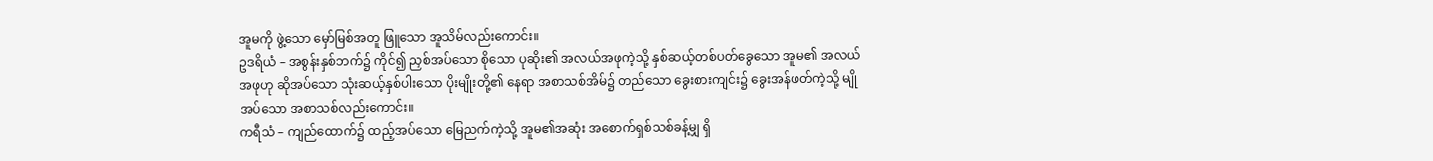အူမကို ဖွဲ့သော မှော်မြစ်အတူ ဖြူသော အူသိမ်လည်းကောင်း။
ဥဒရိယံ – အစွန်းနှစ်ဘက်၌ ကိုင်၍ ညှစ်အပ်သော စိုသော ပုဆိုး၏ အလယ်အဖုကဲ့သို့ နှစ်ဆယ့်တစ်ပတ်ခွေသော အူမ၏ အလယ်အဖုဟု ဆိုအပ်သော သုံးဆယ့်နှစ်ပါးသော ပိုးမျိုးတို့၏ နေရာ အစာသစ်အိမ်၌ တည်သော ခွေးစားကျင်း၌ ခွေးအန်ဖတ်ကဲ့သို့ မျိုအပ်သော အစာသစ်လည်းကောင်း။
ကရီသံ – ကျည်ထောက်၌ ထည့်အပ်သော မြေညက်ကဲ့သို့ အူမ၏အဆုံး အစောက်ရှစ်သစ်ခန့်မျှ ရှိ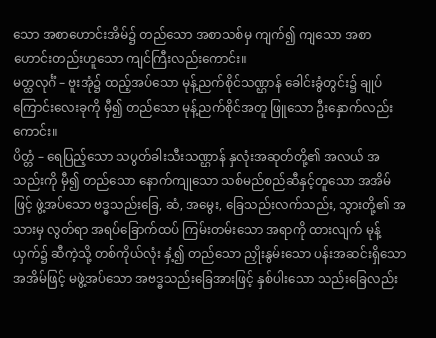သော အစာဟောင်းအိမ်၌ တည်သော အစာသစ်မှ ကျက်၍ ကျသော အစာဟောင်းတည်းဟူသော ကျင်ကြီးလည်းကောင်း။
မတ္ထလုင်္ဂံ – ဗူးအုံ၌ ထည့်အပ်သော မုန့်ညက်စိုင်သဏ္ဌာန် ခေါင်းခွံတွင်း၌ ချုပ်ကြောင်းလေးခုကို မှီ၍ တည်သော မုန့်ညက်စိုင်အတူ ဖြူသော ဦးနှောက်လည်းကောင်း။
ပိတ္တံ – ရေပြည့်သော သပွတ်ခါးသီးသဏ္ဌာန် နှလုံးအဆုတ်တို့၏ အလယ် အသည်းကို မှီ၍ တည်သော နောက်ကျုသော သစ်မည်စည်ဆီနှင့်တူသော အအိမ်ဖြင့် ဖွဲ့အပ်သော ဗဒ္ဓသည်းခြေ, ဆံ, အမွေး, ခြေသည်းလက်သည်း, သွားတို့၏ အသားမှ လွတ်ရာ အရပ်ခြောက်ထပ် ကြမ်းတမ်းသော အရာကို ထားလျက် မုန့်ယှက်၌ ဆီကဲ့သို့ တစ်ကိုယ်လုံး နှံ့၍ တည်သော ညှိုးနွမ်းသော ပန်းအဆင်းရှိသော အအိမ်ဖြင့် မဖွဲ့အပ်သော အဗဒ္ဓသည်းခြေအားဖြင့် နှစ်ပါးသော သည်းခြေလည်း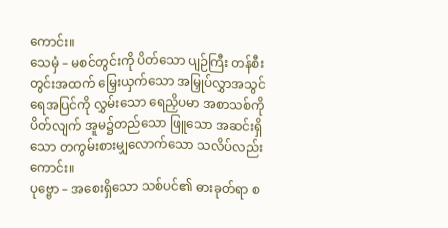ကောင်း။
သေမှံ – မစင်တွင်းကို ပိတ်သော ပျဉ်ကြီး တန်စီးတွင်းအထက် မြှေးယှက်သော အမြှုပ်လွှာအသွင် ရေအပြင်ကို လွှမ်းသော ရေညှိပမာ အစာသစ်ကို ပိတ်လျက် အူမ၌တည်သော ဖြူသော အဆင်းရှိသော တကွမ်းစားမျှလောက်သော သလိပ်လည်းကောင်း။
ပုဗ္ဗော – အစေးရှိသော သစ်ပင်၏ ဓားခုတ်ရာ စ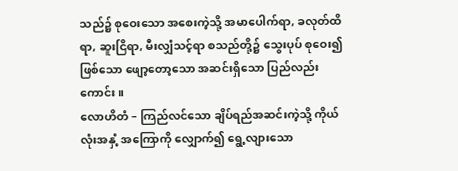သည်၌ စုဝေးသော အစေးကဲ့သို့ အမာပေါက်ရာ, ခလုတ်ထိရာ, ဆူးငြိရာ, မီးလျှံသင့်ရာ စသည်တို့၌ သွေးပုပ် စုဝေး၍ ဖြစ်သော ဖျော့တော့သော အဆင်းရှိသော ပြည်လည်းကောင်း။
လောဟိတံ – ကြည်လင်သော ချိပ်ရည်အဆင်းကဲ့သို့ ကိုယ်လုံးအနှံ့ အကြောကို လျှောက်၍ ရွေ့လျားသော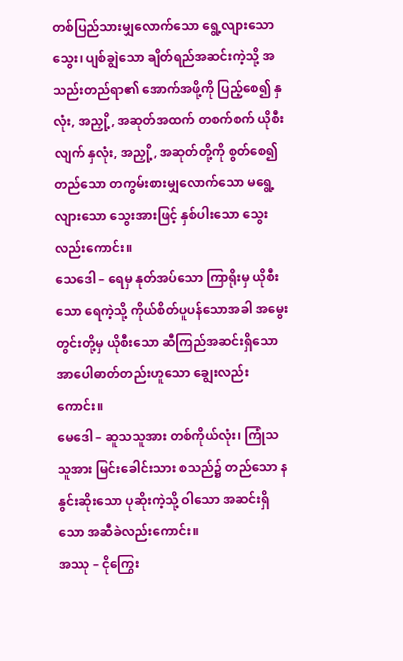တစ်ပြည်သားမျှလောက်သော ရွေ့လျားသော သွေး၊ ပျစ်ချွဲသော ချိတ်ရည်အဆင်းကဲ့သို့ အသည်းတည်ရာ၏ အောက်အဖို့ကို ပြည့်စေ၍ နှလုံး, အညှို့, အဆုတ်အထက် တစက်စက် ယိုစီးလျက် နှလုံး, အညှို့, အဆုတ်တို့ကို စွတ်စေ၍ တည်သော တကွမ်းစားမျှလောက်သော မရွေ့လျားသော သွေးအားဖြင့် နှစ်ပါးသော သွေးလည်းကောင်း။
သေဒေါ – ရေမှ နုတ်အပ်သော ကြာရိုးမှ ယိုစီးသော ရေကဲ့သို့ ကိုယ်စိတ်ပူပန်သောအခါ အမွေးတွင်းတို့မှ ယိုစီးသော ဆီကြည်အဆင်းရှိသော အာပေါဓာတ်တည်းဟူသော ချွေးလည်းကောင်း။
မေဒေါ – ဆူသသူအား တစ်ကိုယ်လုံး၊ ကြုံသသူအား မြင်းခေါင်းသား စသည်၌ တည်သော နနွင်းဆိုးသော ပုဆိုးကဲ့သို့ ဝါသော အဆင်းရှိသော အဆီခဲလည်းကောင်း။
အဿု – ငိုကြွေး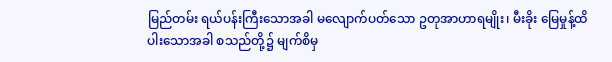မြည်တမ်း ရယ်ပန်းကြီးသောအခါ မလျောက်ပတ်သော ဥတုအာဟာရမျိုး၊ မီးခိုး မြေမှုန့်ထိပါးသောအခါ စသည်တို့၌ မျက်စိမှ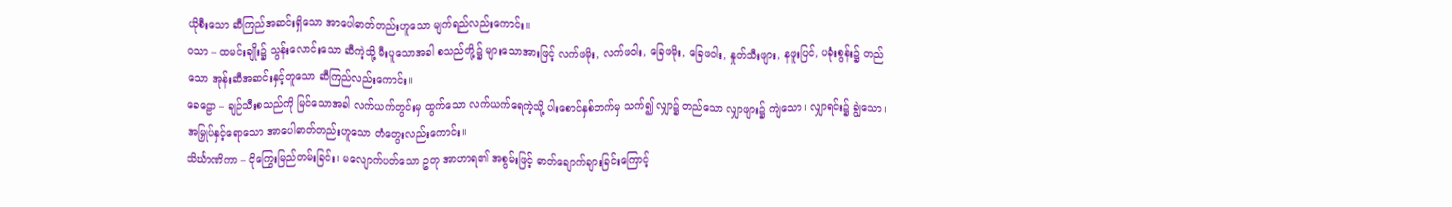ယိုစီးသော ဆီကြည်အဆင်းရှိသော အာပေါဓာတ်တည်းဟူသော မျက်ရည်လည်းကောင်း။
ဝသာ – ထမင်းချိုး၌ သွန်းလောင်းသော ဆီကဲ့သို့ မီးပူသောအခါ စသည်တို့၌ များသောအားဖြင့် လက်ဖမိုး, လက်ဖဝါး, ခြေဖမိုး, ခြေဖဝါး, နှုတ်သီးဖျား, နဖူးပြင်, ပခုံးစွန်း၌ တည်သော အုန်းဆီအဆင်းနှင့်တူသော ဆီကြည်လည်းကောင်း။
ခေဠော – ချဉ်သီးစသည်ကို မြင်သောအခါ လက်ယက်တွင်းမှ ထွက်သော လက်ယက်ရေကဲ့သို့ ပါးစောင်နှစ်ဘက်မှ သက်၍ လျှာ၌ တည်သော လျှာဖျား၌ ကျဲသော၊ လျှာရင်း၌ ချွဲသော၊ အမြှုပ်နှင့်ရောသော အာပေါဓာတ်တည်းဟူသော တံတွေးလည်းကောင်း။
သိင်္ဃာဏိကာ – ငိုကြွေးမြည်တမ်းခြင်း၊ မလျောက်ပတ်သော ဥတု အာဟာရ၏ အစွမ်းဖြင့် ဓာတ်ချောက်ချားခြင်းကြောင့်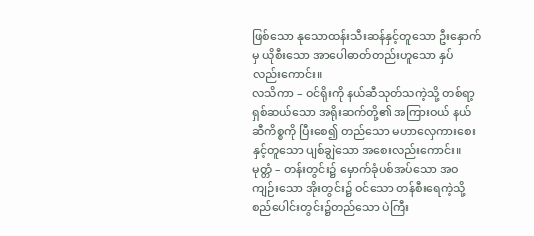ဖြစ်သော နုသောထန်းသီးဆန်နှင့်တူသော ဦးနှောက်မှ ယိုစီးသော အာပေါဓာတ်တည်းဟူသော နှပ်လည်းကောင်း။
လသိကာ – ဝင်ရိုးကို နယ်ဆီသုတ်သကဲ့သို့ တစ်ရာ့ရှစ်ဆယ်သော အရိုးဆက်တို့၏ အကြားဝယ် နယ်ဆီကိစ္စကို ပြီးစေ၍ တည်သော မဟာလှေကားစေးနှင့်တူသော ပျစ်ချွဲသော အစေးလည်းကောင်း။
မုတ္တံ – တန်းတွင်း၌ မှောက်ခုံပစ်အပ်သော အဝကျဉ်းသော အိုးတွင်း၌ ဝင်သော တန်စီးရေကဲ့သို့ စည်ပေါင်းတွင်း၌တည်သော ပဲကြီး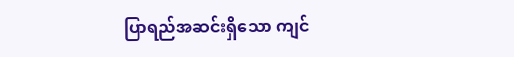ပြာရည်အဆင်းရှိသော ကျင်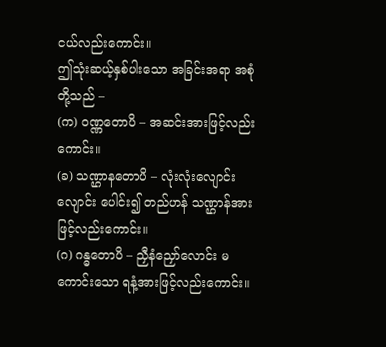ငယ်လည်းကောင်း။
ဤသုံးဆယ့်နှစ်ပါးသော အခြင်းအရာ အစုံတို့သည် –
(က) ဝဏ္ဏတောပိ – အဆင်းအားဖြင့်လည်းကောင်း။
(ခ) သဏ္ဌာနတောပိ – လုံးလုံးလျောင်းလျောင်း ပေါင်း၍ တည်ဟန် သဏ္ဌာန်အားဖြင့်လည်းကောင်း။
(ဂ) ဂန္ဓတောပိ – ညှီနံညှော်လောင်း မကောင်းသော ရနံ့အားဖြင့်လည်းကောင်း။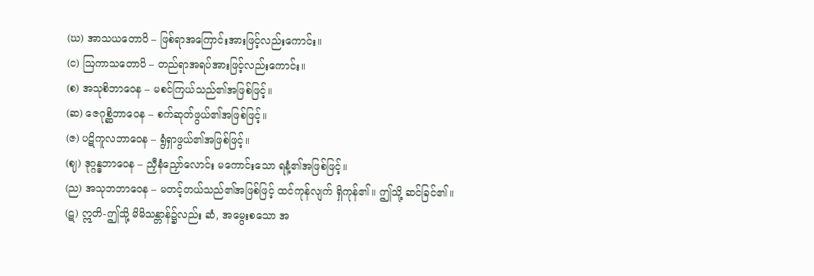(ဃ) အာသယတောပိ – ဖြစ်ရာအကြောင်းအားဖြင့်လည်းကောင်း။
(င) ဩကာသတောပိ – တည်ရာအရပ်အားဖြင့်လည်းကောင်း။
(စ) အသုစိဘာဝေန – မစင်ကြယ်သည်၏အဖြစ်ဖြင့်။
(ဆ) ဇေဂုစ္ဆိဘာဝေန – စက်ဆုတ်ဖွယ်၏အဖြစ်ဖြင့်။
(ဇ) ပဋိကူလဘာဝေန – ရွံရှာဖွယ်၏အဖြစ်ဖြင့်။
(ဈ) ဒုဂ္ဂန္ဓဘာဝေန – ညှီနံညှော်လောင်း မကောင်းသော ရနံ့၏အဖြစ်ဖြင့်။
(ည) အသုဘဘာဝေန – မတင့်တယ်သည်၏အဖြစ်ဖြင့် ထင်ကုန်လျက် ရှိကုန်၏။ ဤသို့ ဆင်ခြင်၏။
(ဋ) ဣတိ-ဤသို့ မိမိသန္တာန်၌လည်း ဆံ, အမွေးစသော အ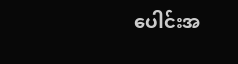ပေါင်းအ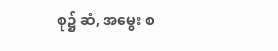စု၌ ဆံ, အမွေး စ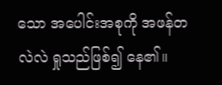သော အပေါင်းအစုကို အဖန်တလဲလဲ ရှုသည်ဖြစ်၍ နေ၏။